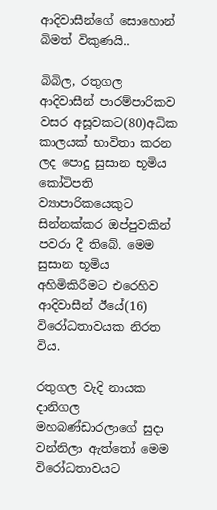ආදිවාසීන්ගේ සොහොන් බිමත් විකුණයි..

බිබිල, රතුගල ආදිවාසීන් පාරම්පාරිකව වසර අසූවකට(80)අධික කාලයක් භාවිතා කරන ලද පොදු සුසාන භූමිය කෝටිපති ව්‍යාපාරිකයෙකුට සින්නක්කර ඔප්පුවකින් පවරා දී තිබේ. මෙම සුසාන භූමිය අහිමිකිරීමට එරෙහිව ආදිවාසීන් ඊයේ(16) විරෝධතාවයක නිරත විය.

රතුගල වැදි නායක දානිගල මහබණ්ඩාරලාගේ සුදා වන්නිලා ඇත්තෝ මෙම විරෝධතාවයට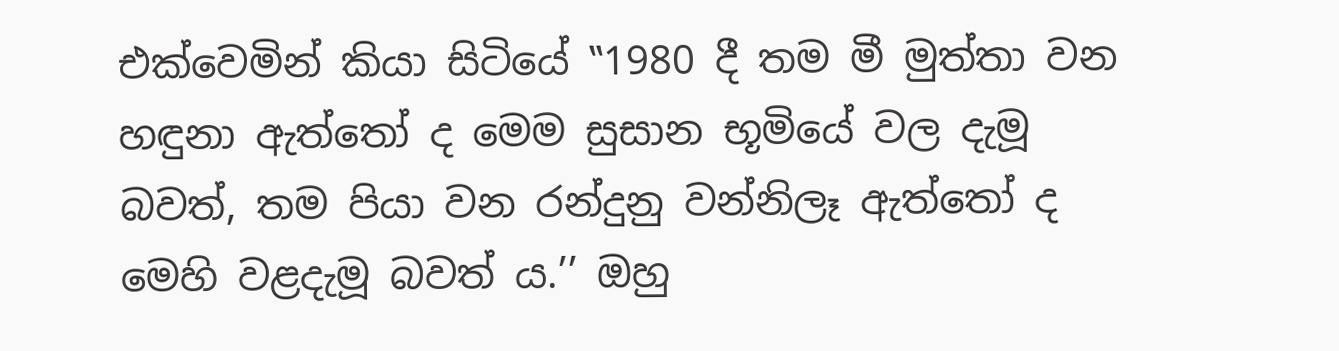එක්වෙමින් කියා සිටියේ ‛‛1980 දී තම මී මුත්තා වන හඳුනා ඇත්තෝ ද මෙම සුසාන භූමියේ වල දැමූ බවත්, තම පියා වන රන්දුනු වන්නිලෑ ඇත්තෝ ද මෙහි වළදැමූ බවත් ය.’’ ඔහු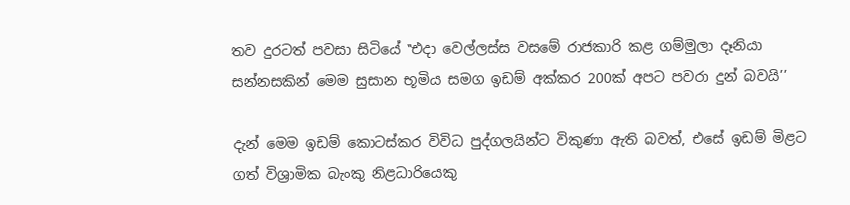තව දුරටත් පවසා සිටියේ ‛‛එදා වෙල්ලස්ස වසමේ රාජකාරි කළ ගම්මුලා දෑනියා සන්නසකින් මෙම සුසාන භූමිය සමග ඉඩම් අක්කර 200ක් අපට පවරා දුන් බවයි’’

දැන් මෙම ඉඩම් කොටස්කර විවිධ පුද්ගලයින්ට විකුණා ඇති බවත්, එසේ ඉඩම් මිළට ගත් විශ්‍රාමික බැංකු නිළධාරියෙකු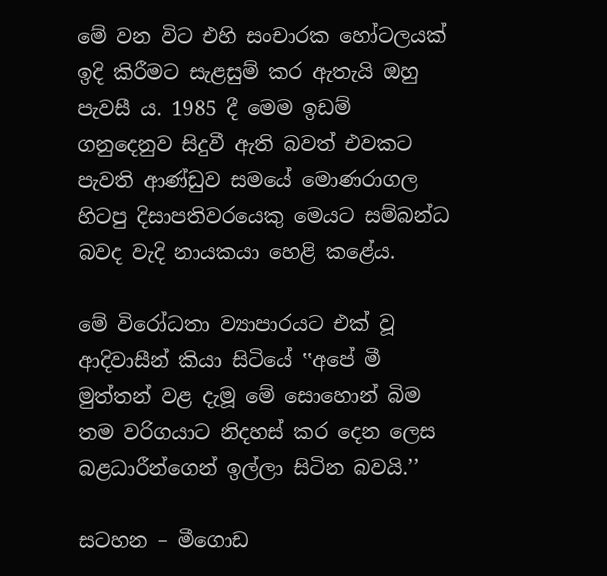මේ වන විට එහි සංචාරක හෝටලයක් ඉදි කිරීමට සැළසුම් කර ඇතැයි ඔහු පැවසී ය. 1985 දී මෙම ඉඩම් ගනුදෙනුව සිදුවී ඇති බවත් එවකට පැවති ආණ්ඩුව සමයේ මොණරාගල හිටපු දිසාපතිවරයෙකු මෙයට සම්බන්ධ බවද වැදි නායකයා හෙළි කළේය.

මේ විරෝධතා ව්‍යාපාරයට එක් වූ ආදිවාසීන් කියා සිටියේ ‛‛අපේ මී මුත්තන් වළ දැමූ මේ සොහොන් බිම තම වරිගයාට නිදහස් කර දෙන ලෙස බළධාරීන්ගෙන් ඉල්ලා සිටින බවයි.’’

සටහන – මීගොඩ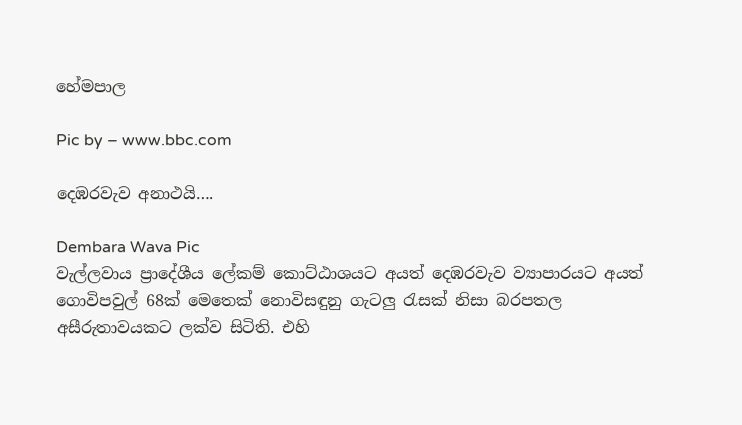හේමපාල

Pic by – www.bbc.com

දෙඹරවැව අනාථයි….

Dembara Wava Pic
වැල්ලවාය ප්‍රාදේශීය ලේකම් කොට්ඨාශයට අයත් දෙඹරවැව ව්‍යාපාරයට අයත් ගොවිපවුල් 68ක් මෙතෙක් නොවිසඳුනු ගැටලු රැසක් නිසා බරපතල අසීරුතාවයකට ලක්ව සිටිති. එහි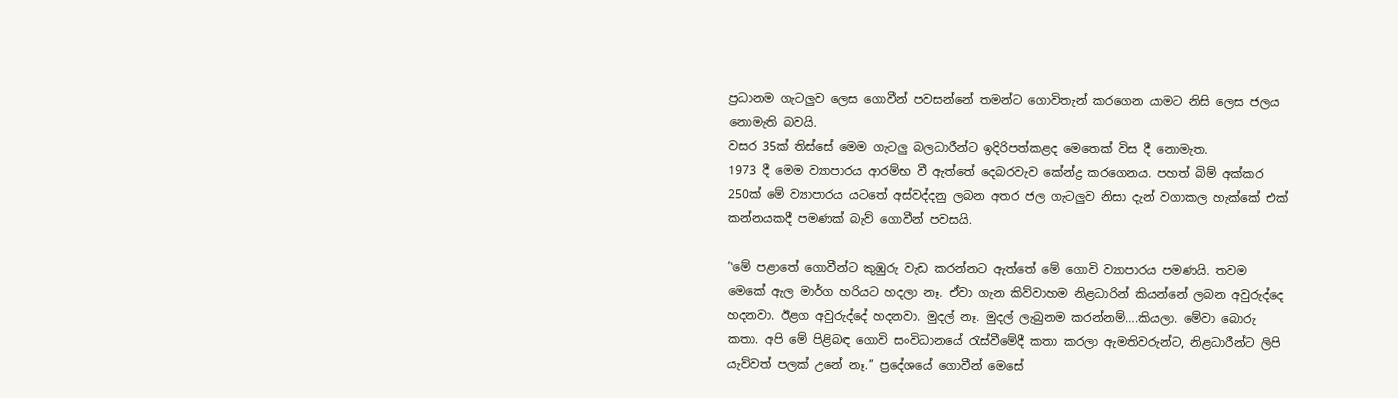ප්‍රධානම ගැටලුව ලෙස ගොවීන් පවසන්නේ තමන්ට ගොවිතැන් කරගෙන යාමට නිසි ලෙස ජලය නොමැති බවයි.
වසර 35ක් තිස්සේ මෙම ගැටලු බලධාරීන්ට ඉදිරිපත්කළද මෙතෙක් විස දී නොමැත.
1973 දී මෙම ව්‍යාපාරය ආරම්භ වී ඇත්තේ දෙබරවැව කේන්ද්‍ර කරගෙනය. පහත් බිම් අක්කර 250ක් මේ ව්‍යාපාරය යටතේ අස්වද්දනු ලබන අතර ජල ගැටලුව නිසා දැන් වගාකල හැක්කේ එක් කන්නයකදී පමණක් බැව් ගොවීන් පවසයි.

’‛මේ පළාතේ ගොවීන්ට කුඹුරු වැඩ කරන්නට ඇත්තේ මේ ගොවි ව්‍යාපාරය පමණයි. තවම මෙකේ ඇල මාර්ග හරියට හදලා නෑ. ඒවා ගැන කිව්වාහම නිළධාරින් කියන්නේ ලබන අවුරුද්දෙ හදනවා. ඊළග අවුරුද්දේ හදනවා. මුදල් නෑ. මුදල් ලැබුනම කරන්නම්….කියලා. මේවා බොරු කතා. අපි මේ පිළිබඳ ගොවි සංවිධානයේ රැස්වීමේදී කතා කරලා ඇමතිවරුන්ට, නිළධාරීන්ට ලිපි යැව්වත් පලක් උනේ නෑ.’’ ප්‍රදේශයේ ගොවීන් මෙසේ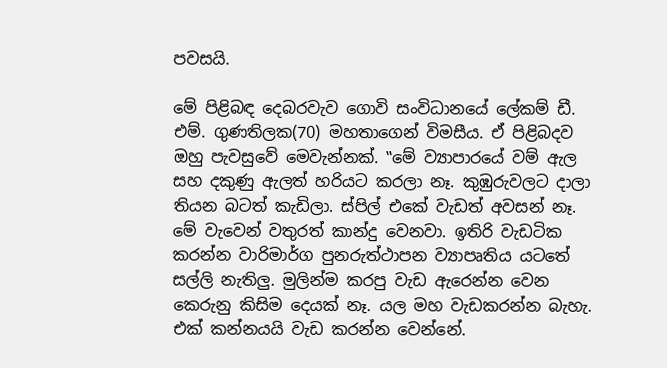පවසයි.

මේ පිළිබඳ දෙබරවැව ගොවි සංවිධානයේ ලේකම් ඩී. එම්. ගුණතිලක(70) මහතාගෙන් විමසීය. ඒ පිළිබදව ඔහු පැවසුවේ මෙවැන්නක්. ‛‛මේ ව්‍යාපාරයේ වම් ඇල සහ දකුණු ඇලත් හරියට කරලා නෑ. කුඹුරුවලට දාලා තියන බටත් කැඩිලා. ස්පිල් එකේ වැඩත් අවසන් නෑ. මේ වැවෙන් වතුරත් කාන්දු වෙනවා. ඉතිරි වැඩටික කරන්න වාරිමාර්ග පුනරුත්ථාපන ව්‍යාපෘතිය යටතේ සල්ලි නැතිලු. මුලින්ම කරපු වැඩ ඇරෙන්න වෙන කෙරුනු කිසිම දෙයක් නෑ. යල මහ වැඩකරන්න බැහැ. එක් කන්නයයි වැඩ කරන්න වෙන්නේ.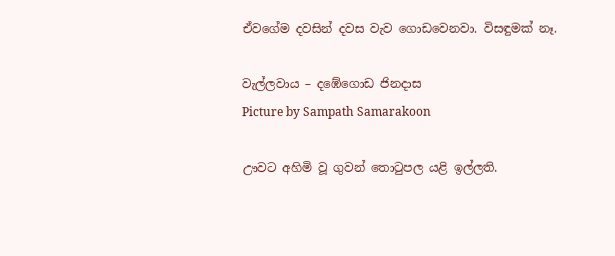ඒවගේම දවසින් දවස වැව ගොඩවෙනවා. විසඳුමක් නෑ.

වැල්ලවාය – දඹේගොඩ ජිනදාස
Picture by Sampath Samarakoon

ඌවට අහිමි වූ ගුවන් තොටුපල යළි ඉල්ලති.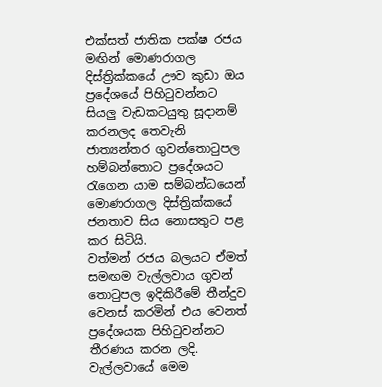එක්සත් ජාතික පක්ෂ රජය මඟින් මොණරාගල දිස්ත්‍රික්කයේ ඌව කුඩා ඔය ප්‍රදේශයේ පිහිටුවන්නට සියලු වැඩකටයුතු සූදානම් කරනලද තෙවැනි ජාත්‍යන්තර ගුවන්තොටුපල හම්බන්තොට ප්‍රදේශයට රැගෙන යාම සම්බන්ධයෙන් මොණරාගල දිස්ත්‍රික්කයේ ජනතාව සිය නොසතුට පළ කර සිටියි.
වත්මන් රජය බලයට ඒමත් සමඟම වැල්ලවාය ගුවන් තොටුපල ඉදිකිරීමේ තීන්දුව වෙනස් කරමින් එය වෙනත් ප්‍රදේශයක පිහිටුවන්නට තීරණය කරන ලදි.
වැල්ලවායේ මෙම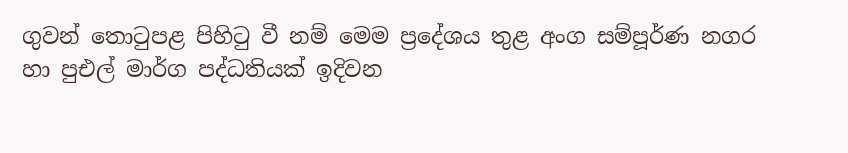ගුවන් තොටුපළ පිහිටු වී නම් මෙම ප්‍රදේශය තුළ අංග සම්පූර්ණ නගර හා පුඑල් මාර්ග පද්ධතියක් ඉදිවන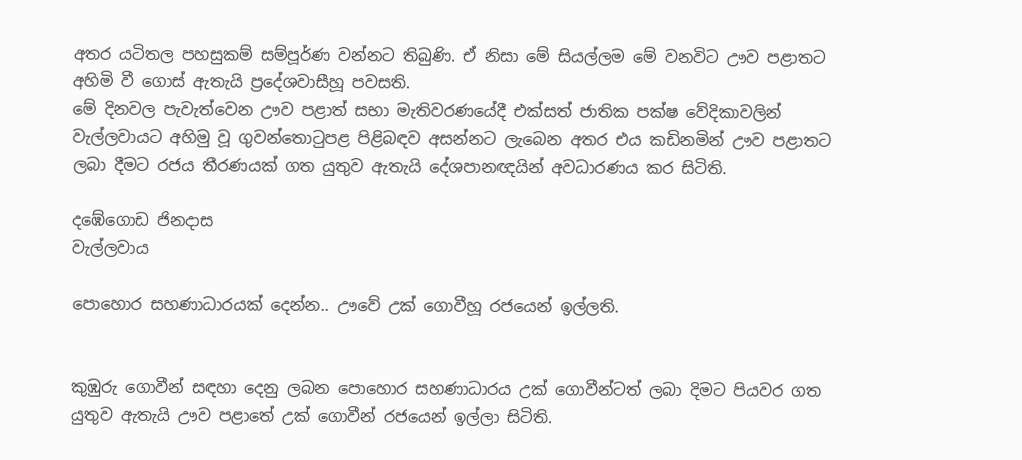අතර යටිතල පහසුකම් සම්පූර්ණ වන්නට තිබුණි. ඒ නිසා මේ සියල්ලම මේ වනවිට ඌව පළාතට අහිමි වී ගොස් ඇතැයි ප්‍රදේශවාසීහූ පවසති.
මේ දිනවල පැවැත්වෙන ඌව පළාත් සභා මැතිවරණයේදී එක්සත් ජාතික පක්ෂ වේදිකාවලින් වැල්ලවායට අහිමු වූ ගුවන්තොටුපළ පිළිබඳව අසන්නට ලැබෙන අතර එය කඩිනමින් ඌව පළාතට ලබා දීමට රජය තීරණයක් ගත යුතුව ඇතැයි දේශපානඥයින් අවධාරණය කර සිටිති.

දඹේගොඩ ජිනදාස
වැල්ලවාය

පොහොර සහණාධාරයක් දෙන්න.. ඌවේ උක් ගොවීහූ රජයෙන් ඉල්ලති.


කුඹුරු ගොවීන් සඳහා දෙනු ලබන පොහොර සහණාධාරය උක් ගොවීන්ටත් ලබා දිමට පියවර ගත යුතුව ඇතැයි ඌව පළාතේ උක් ගොවීන් රජයෙන් ඉල්ලා සිටිති.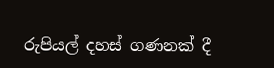රුපියල් දහස් ගණනක් දී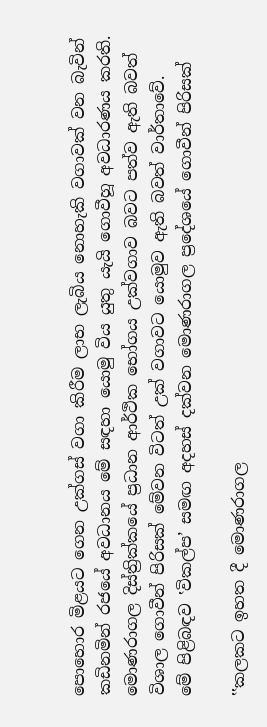පොහොර මිළයට ගෙන උක්ගස් වගා කිරීම ලාභ ලැබිය නොහැකි වගාවක් වන බැවින් කඩිනමින් රජයේ අවධානය මේ සඳහා යොමු විය යුතු යැයි ගොවීහූ අවධාරණය කරති. මොණරාගල දිස්ත්‍රික්කයේ ප්‍රධාන ආර්ථික භෝගය උක්වගාව බවට පත්ව ඇති බවත් විශාල ගොවීන් පිරිසක් මේවන විටත් උක් වගාවට යොමුව ඇති බවත් වාර්තාවේ.
මේ පිළිබඳව ‛විකල්ප’ සමඟ අදහස් දක්වන මොණරාගල ප්‍රදේශයේ ගොවීන් පිරිසක්

‛‛කලකට ඉහත දී මොණරාගල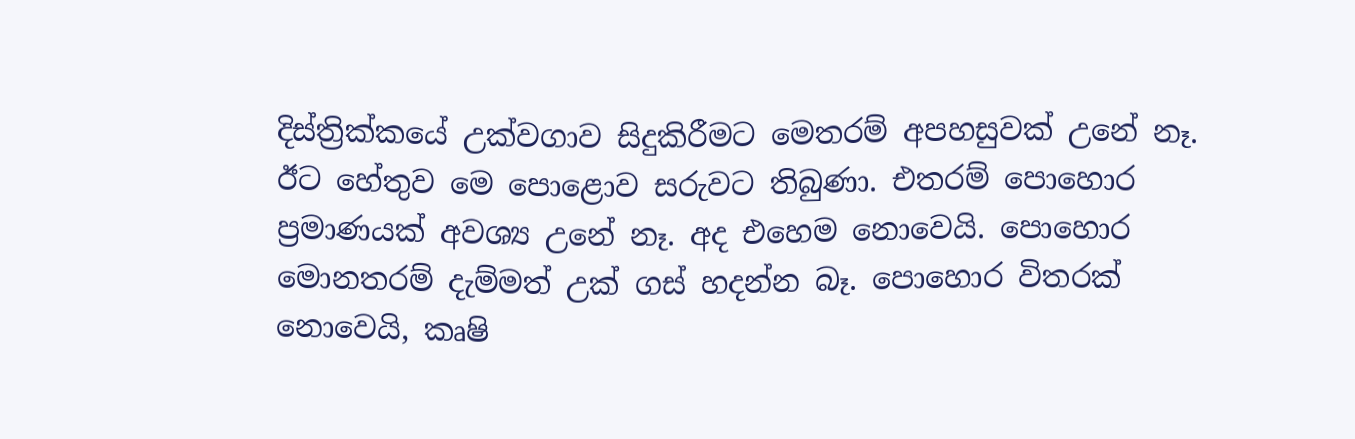දිස්ත්‍රික්කයේ උක්වගාව සිදුකිරීමට මෙතරම් අපහසුවක් උනේ නෑ. ඊට හේතුව මෙ පොළොව සරුවට තිබුණා. එතරම් පොහොර ප්‍රමාණයක් අවශ්‍ය උනේ නෑ. අද එහෙම නොවෙයි. පොහොර මොනතරම් දැම්මත් උක් ගස් හදන්න බෑ. පොහොර විතරක් නොවෙයි, කෘෂි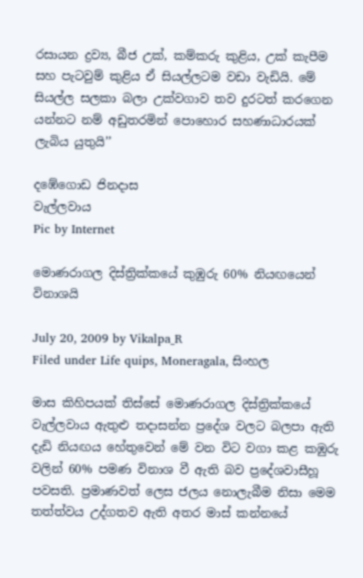රසායන ද්‍රව්‍ය, බීජ උක්, කම්කරු කුළිය, උක් කැපීම සහ පැටවුම් කුළිය ඒ සියල්ලටම වඩා වැඩියි. මේ සියල්ල සලකා බලා උක්වගාව තව දුරටත් කරගෙන යන්නට නම් අඩුතරමින් පොහොර සහණාධාරයක් ලැබිය යුතුයි’’

දඹේගොඩ ජිනදාස
වැල්ලවාය
Pic by Internet

මොණරාගල දිස්ත්‍රික්කයේ කුඹුරු 60% නියඟයෙන් විනාශයි

July 20, 2009 by Vikalpa_R
Filed under Life quips, Moneragala, සිංහල

මාස කිහිපයක් තිස්සේ මොණරාගල දිස්ත්‍රික්කයේ වැල්ලවාය ඇතුළු තදාසන්න ප්‍රදේශ වලට බලපා ඇති දැඩි නියඟය හේතුවෙන් මේ වන විට වගා කළ කඹුරු වලින් 60% පමණ විනාශ වී ඇති බව ප්‍රදේශවාසීහූ පවසති. ප්‍රමාණවත් ලෙස ජලය නොලැබීම නිසා මෙම තත්ත්වය උද්ගතව ඇති අතර මාස් කන්නයේ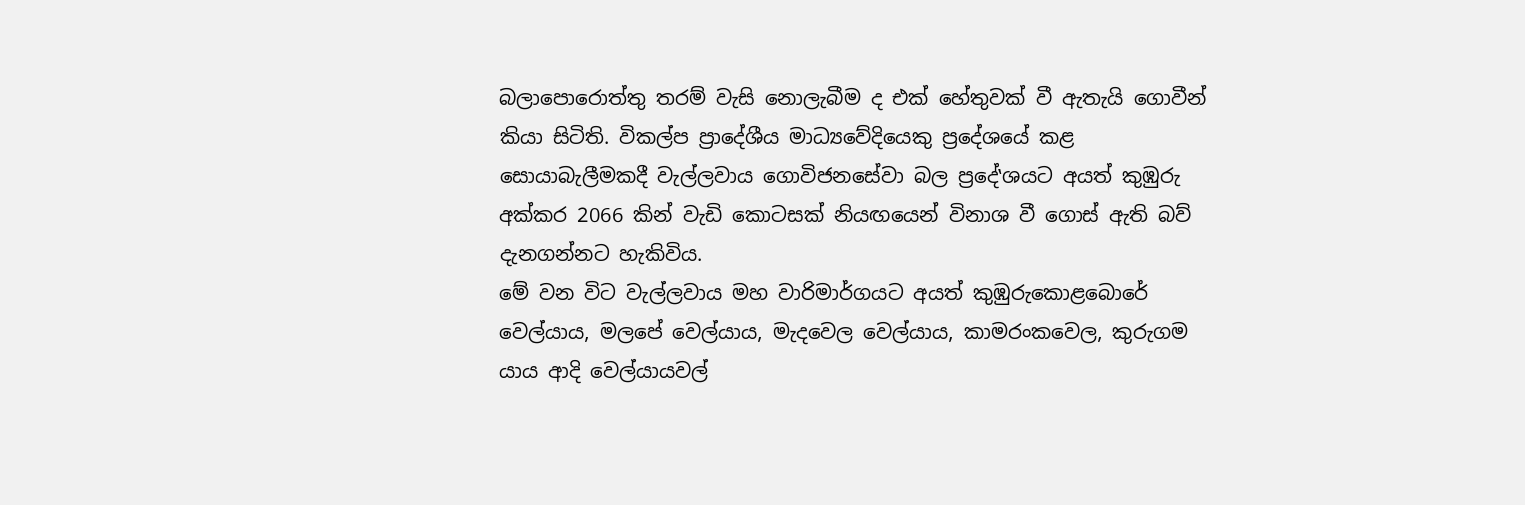බලාපොරොත්තු තරම් වැසි නොලැබීම ද එක් හේතුවක් වී ඇතැයි ගොවීන් කියා සිටිති. විකල්ප ප්‍රාදේශීය මාධ්‍යවේදියෙකු ප්‍රදේශයේ කළ සොයාබැලීමකදී වැල්ලවාය ගොවිජනසේවා බල ප්‍රදේ‛ශයට අයත් කුඹුරු අක්කර 2066 කින් වැඩි කොටසක් නියඟයෙන් විනාශ වී ගොස් ඇති බව් දැනගන්නට හැකිවිය.
මේ වන විට වැල්ලවාය මහ වාරිමාර්ගයට අයත් කුඹුරුකොළබොරේ වෙල්යාය, මලපේ වෙල්යාය, මැදවෙල වෙල්යාය, කාමරංකවෙල, කුරුගම යාය ආදි වෙල්යායවල්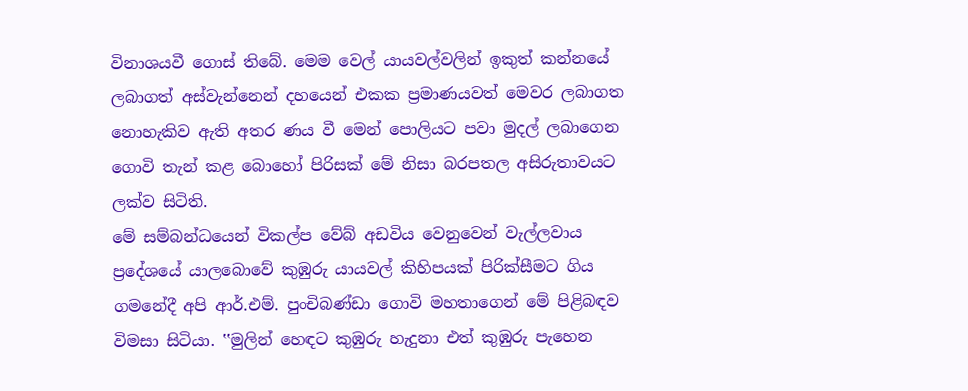විනාශයවී ගොස් තිබේ. මෙම වෙල් යායවල්වලින් ඉකුත් කන්නයේ ලබාගත් අස්වැන්නෙන් දහයෙන් එකක ප්‍රමාණයවත් මෙවර ලබාගත නොහැකිව ඇති අතර ණය වී මෙන් පොලියට පවා මුදල් ලබාගෙන ගොවි තැන් කළ බොහෝ පිරිසක් මේ නිසා බරපතල අසිරුතාවයට ලක්ව සිටිති.
මේ සම්බන්ධයෙන් විකල්ප වේබ් අඩවිය වෙනුවෙන් වැල්ලවාය ප්‍රදේශයේ යාලබොවේ කුඹුරු යායවල් කිහිපයක් පිරික්සීමට ගිය ගමනේදී අපි ආර්.එම්. පුංචිබණ්ඩා ගොවි මහතාගෙන් මේ පිළිබඳව විමසා සිටියා. ‛‛මුලින් හෙඳට කුඹුරු හැදුනා එත් කුඹුරු පැහෙන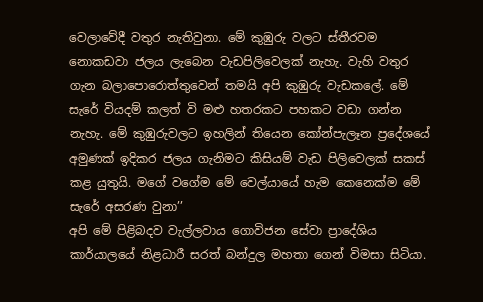වෙලාවේදී වතුර නැතිවුනා. මේ කුඹුරු වලට ස්තීරවම නොකඩවා ජලය ලැබෙන වැඩපිලිවෙලක් නැහැ. වැහි වතුර ගැන බලාපොරොත්තුවෙන් තමයි අපි කුඹුරු වැඩකලේ. මේ සැරේ වියදම් කලත් වි මළු හතරකට පහකට වඩා ගන්න නැහැ. මේ කුඹුරුවලට ඉහලින් තියෙන කෝන්පැලෑන ප්‍රදේශයේ අමුණක් ඉදිකර ජලය ගැනිමට කිසියම් වැඩ පිලිවෙලක් සකස් කළ යුතුයි. මගේ වගේම මේ වෙල්යායේ හැම කෙනෙක්ම මේ සැරේ අසරණ වුනා’’
අපි මේ පිළිබදව වැල්ලවාය ගොවිජන සේවා ප්‍රාදේශිය කාර්යාලයේ නිළධාරී සරත් බන්දුල මහතා ගෙන් විමසා සිටියා.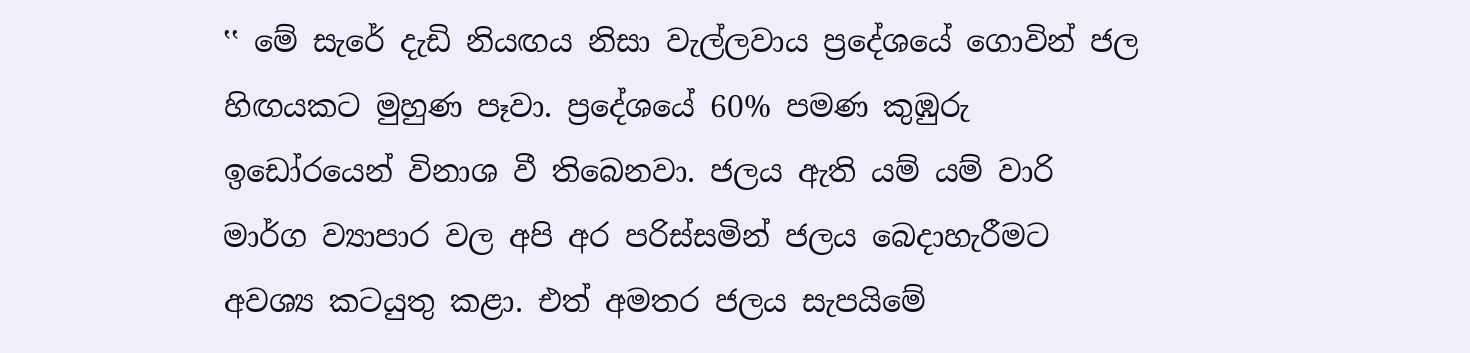‛‛ මේ සැරේ දැඩි නියඟය නිසා වැල්ලවාය ප්‍රදේශයේ ගොවින් ජල හිඟයකට මුහුණ පෑවා. ප්‍රදේශයේ 60% පමණ කුඹුරු ඉඩෝරයෙන් විනාශ වී තිබෙනවා. ජලය ඇති යම් යම් වාරි මාර්ග ව්‍යාපාර වල අපි අර පරිස්සමින් ජලය බෙදාහැරීමට අවශ්‍ය කටයුතු කළා. එත් අමතර ජලය සැපයිමේ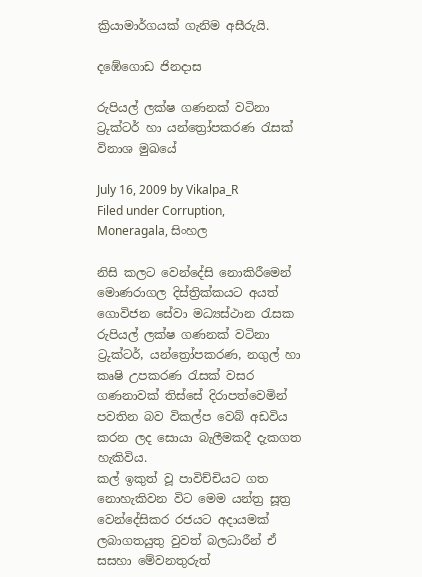ක්‍රියාමාර්ගයක් ගැනිම අසීරුයි.

දඹේගොඩ ජිනදාස

රුපියල් ලක්ෂ ගණනක් වටිනා ට්‍රුක්ටර් හා යන්ත්‍රෝපකරණ රැසක් විනාශ මුඛයේ

July 16, 2009 by Vikalpa_R
Filed under Corruption, Moneragala, සිංහල

නිසි කලට වෙන්දේසි නොකිරීමෙන් මොණරාගල දිස්ත්‍රික්කයට අයත් ගොවිජන සේවා මධ්‍යස්ථාන රැසක රුපියල් ලක්ෂ ගණනක් වටිනා ට්‍රුක්ටර්, යන්ත්‍රෝපකරණ, නගුල් හා කෘෂි උපකරණ රැසක් වසර ගණනාවක් තිස්සේ දිරාපත්වෙමින් පවතින බව විකල්ප වෙබ් අඩවිය කරන ලද සොයා බැලීමකදී දැකගත හැකිවිය.
කල් ඉකුත් වූ පාවිච්චියට ගත නොහැකිවන විට මෙම යන්ත්‍ර සූත්‍ර වෙන්දේසිකර රජයට අදායමක් ලබාගතයුතු වුවත් බලධාරීන් ඒ සසහා මේවනතුරුත්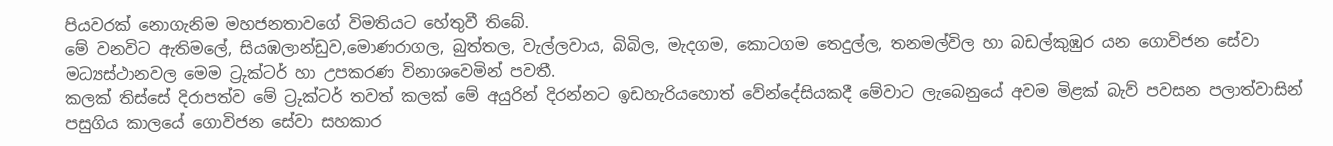පියවරක් නොගැනිම මහජනතාවගේ විමතියට හේතුවී තිබේ.
මේ වනවිට ඇතිමලේ, සියඹලාන්ඩුව,මොණරාගල, බුත්තල, වැල්ලවාය, බිබිල, මැදගම, කොටගම තෙදුල්ල, තනමල්විල හා බඩල්කුඹුර යන ගොවිජන සේවා මධ්‍යස්ථානවල මෙම ට්‍රුක්ටර් හා උපකරණ විනාශවෙමින් පවතී.
කලක් තිස්සේ දිරාපත්ව මේ ට්‍රුක්ටර් තවත් කලක් මේ අයුරින් දිරන්නට ඉඩහැරියහොත් වේන්දේසියකදී මේවාට ලැබෙනුයේ අවම මිළක් බැව් පවසන පලාත්වාසින් පසුගිය කාලයේ ගොවිජන සේවා සහකාර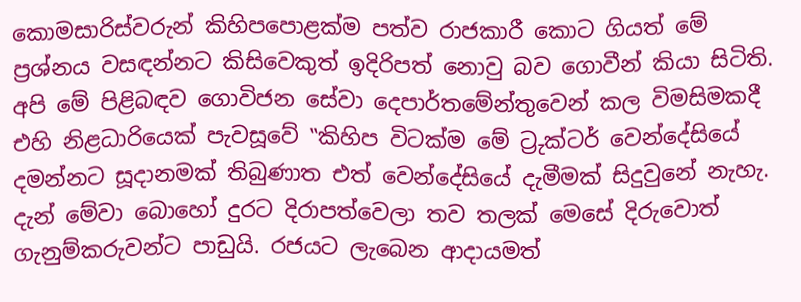කොමසාරිස්වරුන් කිහිපපොළක්ම පත්ව රාජකාරී කොට ගියත් මේ ප්‍රශ්නය වසඳන්නට කිසිවෙකුත් ඉදිරිපත් නොවු බව ගොවීන් කියා සිටිති.
අපි මේ පිළිබඳව ගොවිජන සේවා දෙපාර්තමේන්තුවෙන් කල විමසිමකදී එහි නිළධාරියෙක් පැවසූවේ ‛‛කිහිප විටක්ම මේ ට්‍රුක්ටර් වෙන්දේසියේ දමන්නට සූදානමක් තිබුණාත එත් වෙන්දේසියේ දැමීමක් සිදුවුනේ නැහැ. දැන් මේවා බොහෝ දුරට දිරාපත්වෙලා තව තලක් මෙසේ දිරුවොත් ගැනුම්කරුවන්ට පාඩුයි. රජයට ලැබෙන ආදායමත්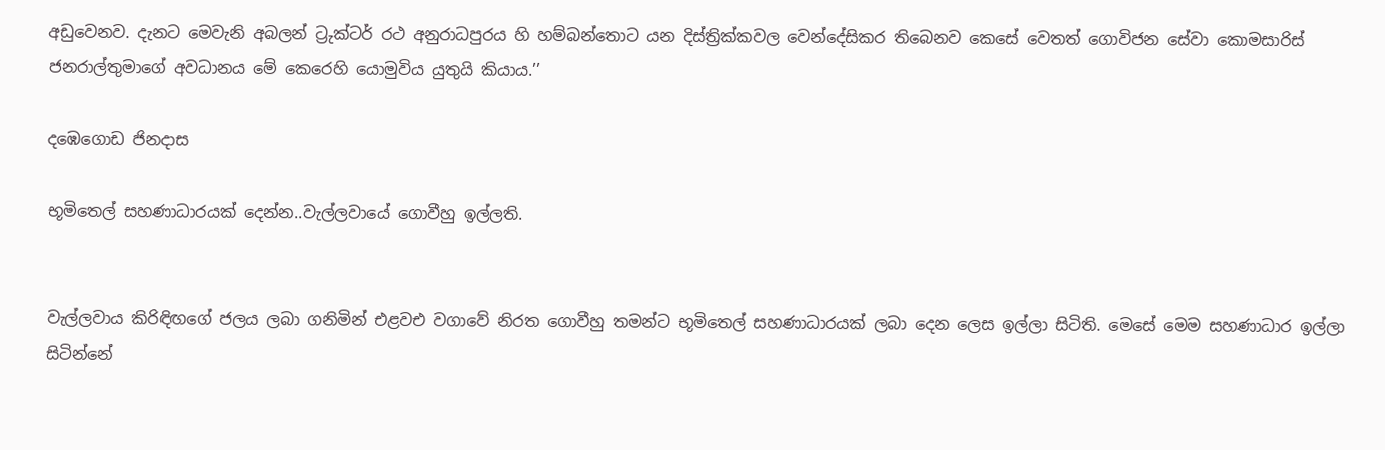අඩුවෙනව. දැනට මෙවැනි අබලන් ට්‍රුක්ටර් රථ අනුරාධපුරය හි හම්බන්තොට යන දිස්ත්‍රික්කවල වෙන්දේසිකර තිබෙනව කෙසේ වෙතත් ගොවිජන සේවා කොමසාරිස් ජනරාල්තුමාගේ අවධානය මේ කෙරෙහි යොමුවිය යුතුයි කියාය.’’

දඹෙගොඩ ජිනදාස

භූමිතෙල් සහණාධාරයක් දෙන්න..වැල්ලවායේ ගොවීහු ඉල්ලති.


වැල්ලවාය කිරිඳිඟගේ ජලය ලබා ගනිමින් එළවඑ වගාවේ නිරත ගොවීහු තමන්ට භූමිතෙල් සහණාධාරයක් ලබා දෙන ලෙස ඉල්ලා සිටිති. මෙසේ මෙම සහණාධාර ඉල්ලා සිටින්නේ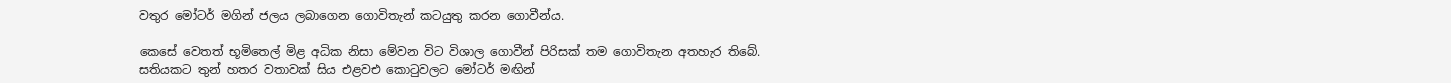වතුර මෝටර් මගින් ජලය ලබාගෙන ගොවිතැන් කටයුතු කරන ගොවීන්ය.

කෙසේ වෙතත් භූමිතෙල් මිළ අධික නිසා මේවන විට විශාල ගොවීන් පිරිසක් තම ගොවිතැන අතහැර තිබේ. සතියකට තුන් හතර වතාවක් සිය එළවඑ කොටුවලට මෝටර් මඟින්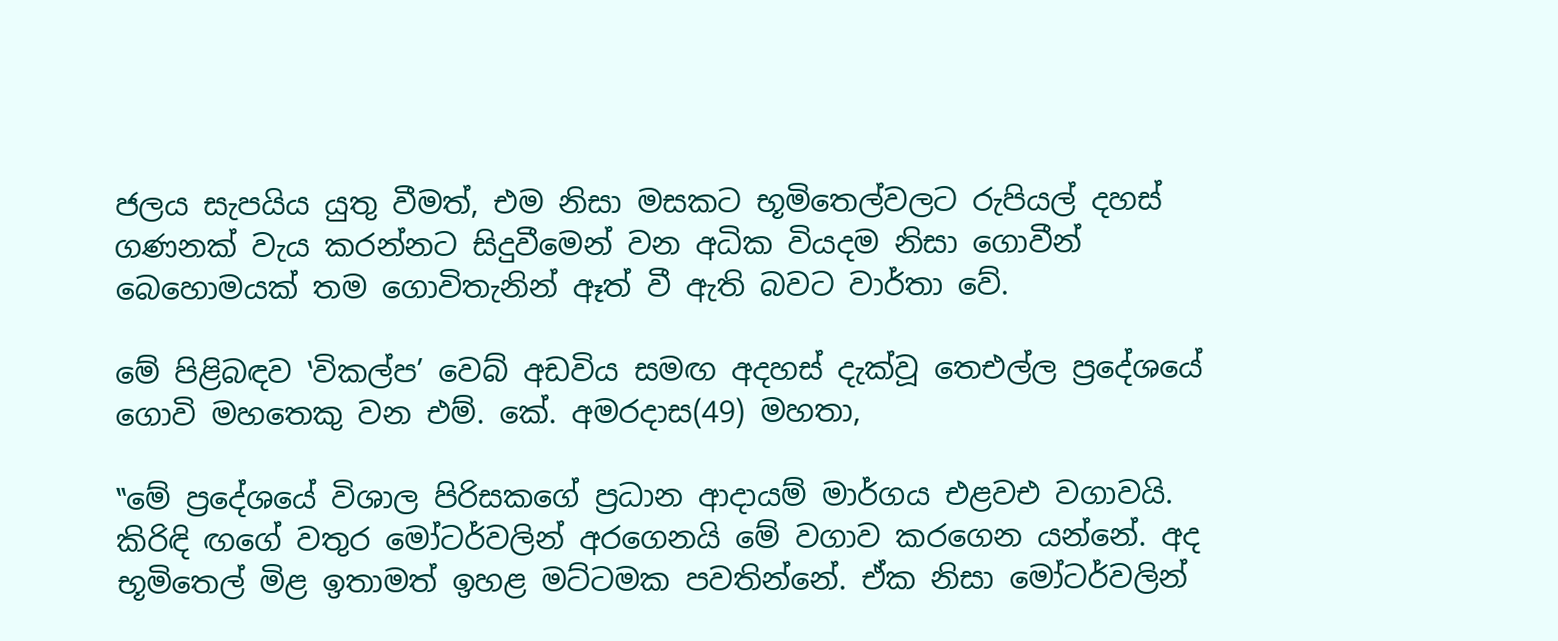ජලය සැපයිය යුතු වීමත්, එම නිසා මසකට භූමිතෙල්වලට රුපියල් දහස් ගණනක් වැය කරන්නට සිදුවීමෙන් වන අධික වියදම නිසා ගොවීන් බෙහොමයක් තම ගොවිතැනින් ඈත් වී ඇති බවට වාර්තා වේ.

මේ පිළිබඳව ‛විකල්ප’ වෙබ් අඩවිය සමඟ අදහස් දැක්වූ තෙඑල්ල ප්‍රදේශයේ ගොවි මහතෙකු වන එම්. කේ. අමරදාස(49) මහතා,

‛‛මේ ප්‍රදේශයේ විශාල පිරිසකගේ ප්‍රධාන ආදායම් මාර්ගය එළවඑ වගාවයි. කිරිඳි ඟගේ වතුර මෝටර්වලින් අරගෙනයි මේ වගාව කරගෙන යන්නේ. අද භූමිතෙල් මිළ ඉතාමත් ඉහළ මට්ටමක පවතින්නේ. ඒක නිසා මෝටර්වලින්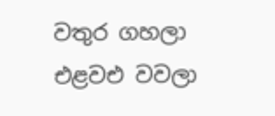වතුර ගහලා එළවඑ වවලා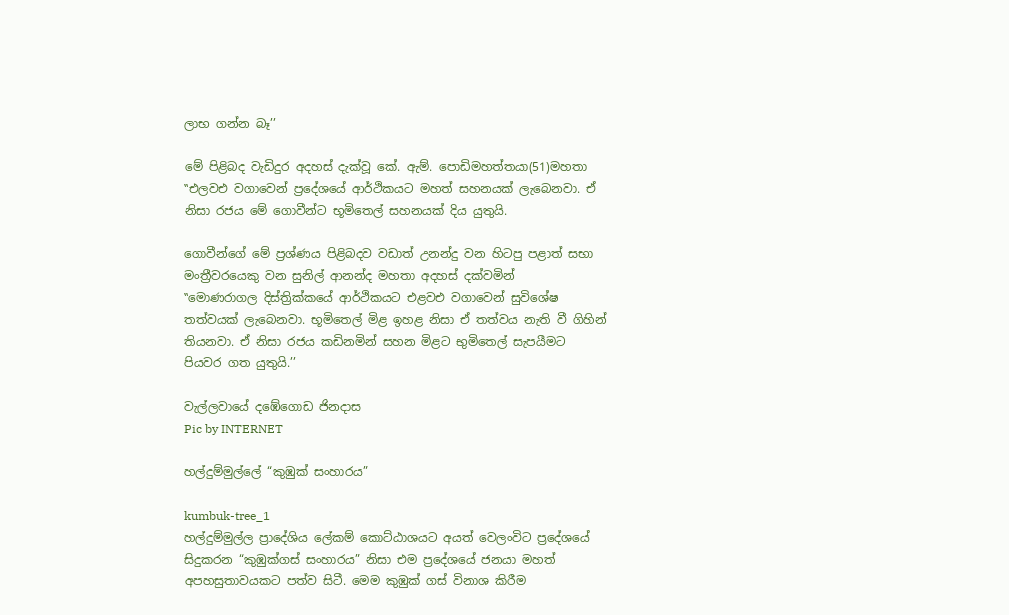ලාභ ගන්න බෑ’’

මේ පිළිබද වැඩිදුර අදහස් දැක්වූ කේ. ඇම්. පොඩිමහත්තයා(51)මහතා
‛‛එලවඑ වගාවෙන් ප්‍රදේශයේ ආර්ථිකයට මහත් සහනයක් ලැබෙනවා. ඒ නිසා රජය මේ ගොවීන්ට භූමිතෙල් සහනයක් දිය යුතුයි.

ගොවීන්ගේ මේ ප්‍රශ්ණය පිළිබදව වඩාත් උනන්දු වන හිටපු පළාත් සභා මංත්‍රීවරයෙකු වන සුනිල් ආනන්ද මහතා අදහස් දක්වමින්
‛‛මොණරාගල දිස්ත්‍රික්කයේ ආර්ථිකයට එළවඑ වගාවෙන් සුවිශේෂ තත්වයක් ලැබෙනවා. භූමිතෙල් මිළ ඉහළ නිසා ඒ තත්වය නැති වී ගිහින් තියනවා. ඒ නිසා රජය කඩිනමින් සහන මිළට භුමිතෙල් සැපයීමට පියවර ගත යුතුයි.’’

වැල්ලවායේ දඹේගොඩ ජිනදාස
Pic by INTERNET

හල්දුම්මුල්ලේ “කුඹුක් සංහාරය”

kumbuk-tree_1
හල්දුම්මුල්ල ප්‍රාදේශිය ලේකම් කොට්ඨාශයට අයත් වෙලංවිට ප්‍රදේශයේ සිදුකරන “කුඹුක්ගස් සංහාරය” නිසා එම ප්‍රදේශයේ ජනයා මහත් අපහසුතාවයකට පත්ව සිටී. මෙම කුඹුක් ගස් විනාශ කිරීම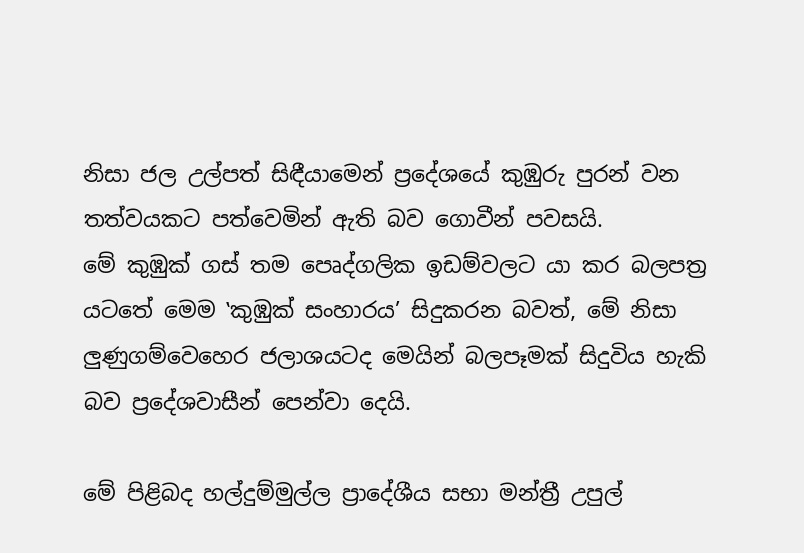නිසා ජල උල්පත් සිඳීයාමෙන් ප්‍රදේශයේ කුඹුරු පුරන් වන තත්වයකට පත්වෙමින් ඇති බව ගොවීන් පවසයි.
මේ කුඹුක් ගස් තම පෙෘද්ගලික ඉඩම්වලට යා කර බලපත්‍ර යටතේ මෙම ‛කුඹුක් සංහාරය’ සිදුකරන බවත්, මේ නිසා ලුණුගම්වෙහෙර ජලාශයටද මෙයින් බලපෑමක් සිදුවිය හැකි බව ප්‍රදේශවාසීන් පෙන්වා දෙයි.

මේ පිළිබද හල්දුම්මුල්ල ප්‍රාදේශීය සභා මන්ත්‍රී උපුල්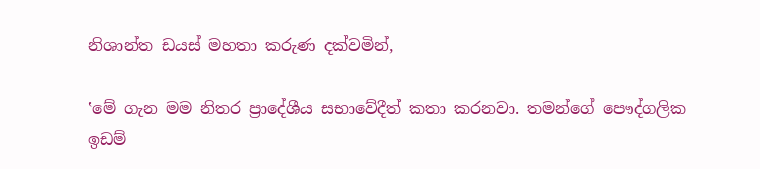නිශාන්ත ඩයස් මහතා කරුණ දක්වමින්,

‛මේ ගැන මම නිතර ප්‍රාදේශීය සභාවේදීත් කතා කරනවා. තමන්ගේ පෞද්ගලික ඉඩම්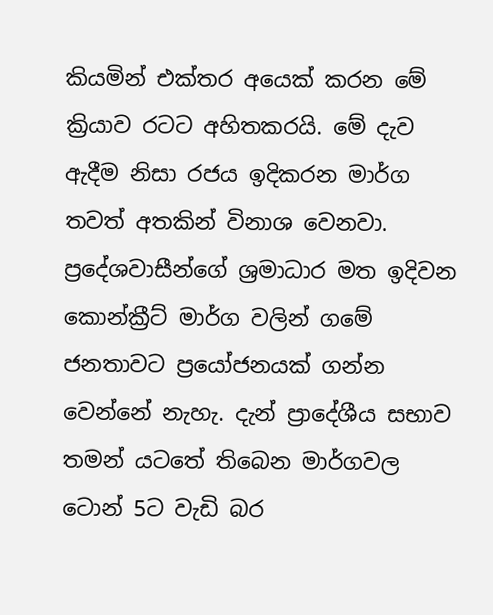කියමින් එක්තර අයෙක් කරන මේ ක්‍රියාව රටට අහිතකරයි. මේ දැව ඇදීම නිසා රජය ඉදිකරන මාර්ග තවත් අතකින් විනාශ වෙනවා. ප්‍රදේශවාසීන්ගේ ශ්‍රමාධාර මත ඉදිවන කොන්ක්‍රීට් මාර්ග වලින් ගමේ ජනතාවට ප්‍රයෝජනයක් ගන්න වෙන්නේ නැහැ. දැන් ප්‍රාදේශීය සභාව තමන් යටතේ තිබෙන මාර්ගවල ටොන් 5ට වැඩි බර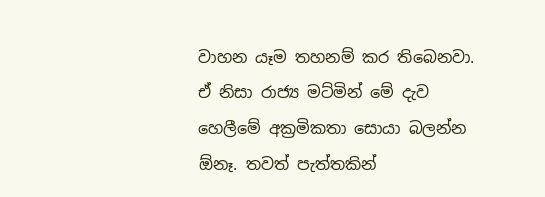වාහන යෑම තහනම් කර තිබෙනවා. ඒ නිසා රාජ්‍ය මට්මින් මේ දැව හෙලීමේ අක්‍රමිකතා සොයා බලන්න ඕනෑ. තවත් පැත්තකින්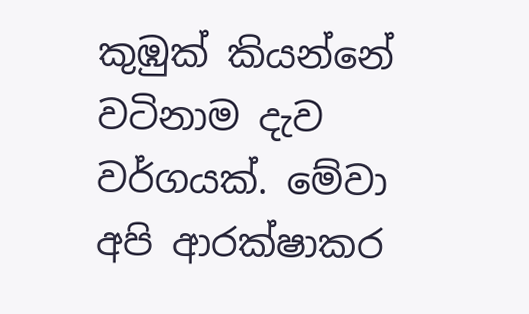කුඹුක් කියන්නේ වටිනාම දැව වර්ගයක්. මේවා අපි ආරක්ෂාකර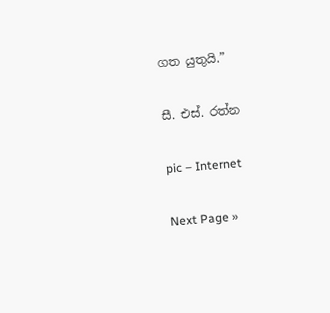ගත යුතුයි.”

සී. එස්. රත්න

pic – Internet

Next Page »